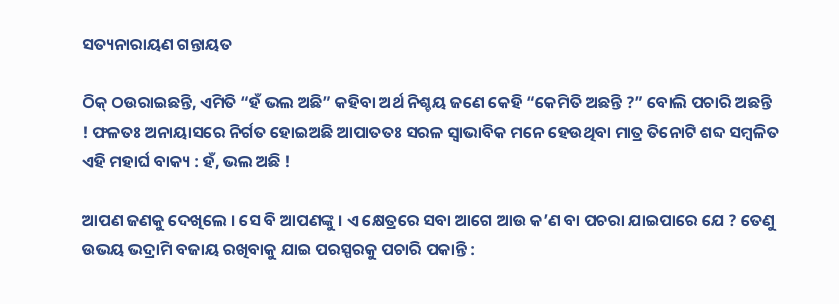ସତ୍ୟନାରାୟଣ ଗନ୍ତାୟତ

ଠିକ୍ ଠଉରାଇଛନ୍ତି, ଏମିତି “ହଁ ଭଲ ଅଛି” କହିବା ଅର୍ଥ ନିଶ୍ଚୟ ଜଣେ କେହି “କେମିତି ଅଛନ୍ତି ?” ବୋଲି ପଚାରି ଅଛନ୍ତି ! ଫଳତଃ ଅନାୟାସରେ ନିର୍ଗତ ହୋଇଅଛି ଆପାତତଃ ସରଳ ସ୍ୱାଭାବିକ ମନେ ହେଉଥିବା ମାତ୍ର ତିନୋଟି ଶବ୍ଦ ସମ୍ବଳିତ ଏହି ମହାର୍ଘ ବାକ୍ୟ : ହଁ, ଭଲ ଅଛି !

ଆପଣ ଜଣକୁ ଦେଖିଲେ । ସେ ବି ଆପଣଙ୍କୁ । ଏ କ୍ଷେତ୍ରରେ ସବା ଆଗେ ଆଉ କ’ଣ ବା ପଚରା ଯାଇପାରେ ଯେ ? ତେଣୁ ଉଭୟ ଭଦ୍ରାମି ବଜାୟ ରଖିବାକୁ ଯାଇ ପରସ୍ପରକୁ ପଚାରି ପକାନ୍ତି :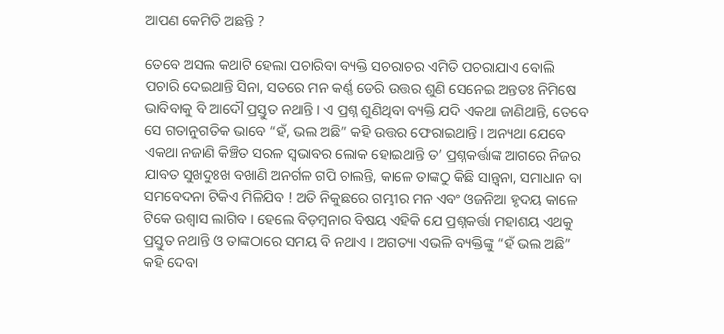ଆପଣ କେମିତି ଅଛନ୍ତି ?

ତେବେ ଅସଲ କଥାଟି ହେଲା ପଚାରିବା ବ୍ୟକ୍ତି ସଚରାଚର ଏମିତି ପଚରାଯାଏ ବୋଲି ପଚାରି ଦେଇଥାନ୍ତି ସିନା, ସତରେ ମନ କର୍ଣ୍ଣ ଡେରି ଉତ୍ତର ଶୁଣି ସେନେଇ ଅନ୍ତତଃ ନିମିଷେ ଭାବିବାକୁ ବି ଆଦୌ ପ୍ରସ୍ତୁତ ନଥାନ୍ତି । ଏ ପ୍ରଶ୍ନ ଶୁଣିଥିବା ବ୍ୟକ୍ତି ଯଦି ଏକଥା ଜାଣିଥାନ୍ତି, ତେବେ ସେ ଗତାନୁଗତିକ ଭାବେ “ହଁ, ଭଲ ଅଛି” କହି ଉତ୍ତର ଫେରାଇଥାନ୍ତି । ଅନ୍ୟଥା ଯେବେ ଏକଥା ନଜାଣି କିଞ୍ଚିତ ସରଳ ସ୍ୱଭାବର ଲୋକ ହୋଇଥାନ୍ତି ତ’ ପ୍ରଶ୍ନକର୍ତ୍ତାଙ୍କ ଆଗରେ ନିଜର ଯାବତ ସୁଖଦୁଃଖ ବଖାଣି ଅନର୍ଗଳ ଗପି ଚାଲନ୍ତି, କାଳେ ତାଙ୍କଠୁ କିଛି ସାନ୍ତ୍ଵନା, ସମାଧାନ ବା ସମବେଦନା ଟିକିଏ ମିଳିଯିବ ! ଅତି ନିକୁଛରେ ଗମ୍ଭୀର ମନ ଏବଂ ଓଜନିଆ ହୃଦୟ କାଳେ ଟିକେ ଉଶ୍ୱାସ ଲାଗିବ । ହେଲେ ବିଡ଼ମ୍ବନାର ବିଷୟ ଏହିକି ଯେ ପ୍ରଶ୍ନକର୍ତ୍ତା ମହାଶୟ ଏଥକୁ ପ୍ରସ୍ତୁତ ନଥାନ୍ତି ଓ ତାଙ୍କଠାରେ ସମୟ ବି ନଥାଏ । ଅଗତ୍ୟା ଏଭଳି ବ୍ୟକ୍ତିଙ୍କୁ “ହଁ ଭଲ ଅଛି” କହି ଦେବା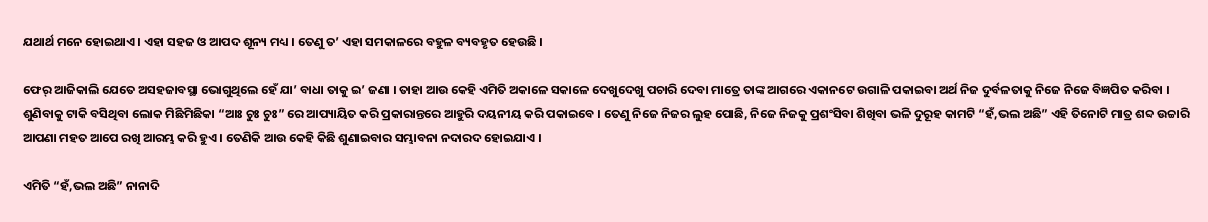ଯଥାର୍ଥ ମନେ ହୋଇଥାଏ । ଏହା ସହଜ ଓ ଆପଦ ଶୂନ୍ୟ ମଧ୍ୟ । ତେଣୁ ତ’ ଏହା ସମକାଳରେ ବହୁଳ ବ୍ୟବହୃତ ହେଉଛି ।

ଫେର୍ ଆଜିକାଲି ଯେତେ ଅସହଜାବସ୍ଥା ଭୋଗୁଥିଲେ ହେଁ ଯା’ ବାଧା ତାକୁ ଇ’ ଜଣା । ତାହା ଆଉ କେହି ଏମିତି ଅକାଳେ ସକାଳେ ଦେଖୁଦେଖୁ ପଚାରି ଦେବା ମାତ୍ରେ ତାଙ୍କ ଆଗରେ ଏକାନଟେ ଉଗାଳି ପକାଇବା ଅର୍ଥ ନିଜ ଦୁର୍ବଳତାକୁ ନିଜେ ନିଜେ ବିଜ୍ଞପିତ କରିବା । ଶୁଣିବାକୁ ଟାକି ବସିଥିବା ଲୋକ ମିଛିମିଛିକା “ଆଃ ଚୁଃ ଚୁଃ” ରେ ଆପ୍ୟାୟିତ କରି ପ୍ରକାରାନ୍ତରେ ଆହୁରି ଦୟନୀୟ କରି ପକାଇବେ । ତେଣୁ ନିଜେ ନିଜର ଲୁହ ପୋଛି, ନିଜେ ନିଜକୁ ପ୍ରଶଂସିବା ଶିଖିବା ଭଳି ଦୁରୂହ କାମଟି “ହଁ,ଭଲ ଅଛି” ଏହି ତିନୋଟି ମାତ୍ର ଶବ୍ଦ ଉଚ୍ଚାରି ଆପଣା ମହତ ଆପେ ରଖି ଆରମ୍ଭ କରି ହୁଏ । ତେଣିକି ଆଉ କେହି କିଛି ଶୁଣାଇବାର ସମ୍ଭାବନା ନଦାରଦ ହୋଇଯାଏ ।

ଏମିତି “ହଁ,ଭଲ ଅଛି” ନାନାଦି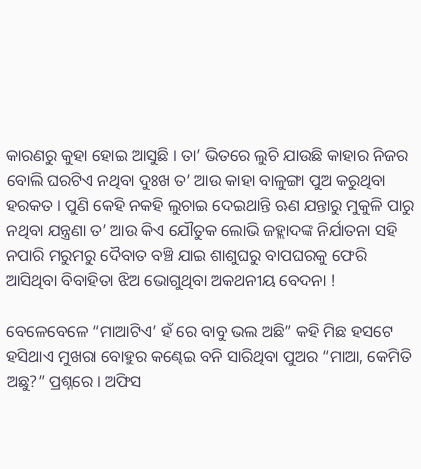କାରଣରୁ କୁହା ହୋଇ ଆସୁଛି । ତା’ ଭିତରେ ଲୁଚି ଯାଉଛି କାହାର ନିଜର ବୋଲି ଘରଟିଏ ନଥିବା ଦୁଃଖ ତ’ ଆଉ କାହା ବାଳୁଙ୍ଗା ପୁଅ କରୁଥିବା ହରକତ । ପୁଣି କେହି ନକହି ଲୁଚାଇ ଦେଇଥାନ୍ତି ଋଣ ଯନ୍ତାରୁ ମୁକୁଳି ପାରୁ ନଥିବା ଯନ୍ତ୍ରଣା ତ’ ଆଉ କିଏ ଯୌତୁକ ଲୋଭି ଜହ୍ଲାଦଙ୍କ ନିର୍ଯାତନା ସହି ନପାରି ମରୁମରୁ ଦୈବାତ ବଞ୍ଚି ଯାଇ ଶାଶୁଘରୁ ବାପଘରକୁ ଫେରି ଆସିଥିବା ବିବାହିତା ଝିଅ ଭୋଗୁଥିବା ଅକଥନୀୟ ବେଦନା !

ବେଳେବେଳେ “ମାଆଟିଏ’ ହଁ ରେ ବାବୁ ଭଲ ଅଛି” କହି ମିଛ ହସଟେ ହସିଥାଏ ମୁଖରା ବୋହୁର କଣ୍ଢେଇ ବନି ସାରିଥିବା ପୁଅର “ମାଆ, କେମିତି ଅଛୁ?” ପ୍ରଶ୍ନରେ । ଅଫିସ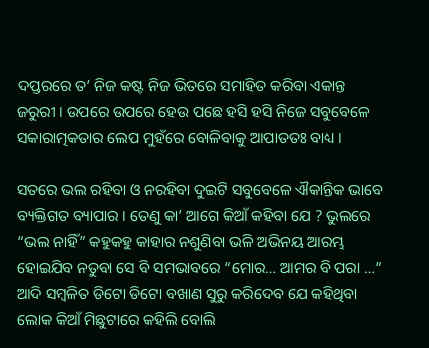ଦପ୍ତରରେ ତ’ ନିଜ କଷ୍ଟ ନିଜ ଭିତରେ ସମାହିତ କରିବା ଏକାନ୍ତ ଜରୁରୀ । ଉପରେ ଉପରେ ହେଉ ପଛେ ହସି ହସି ନିଜେ ସବୁବେଳେ ସକାରାତ୍ମକତାର ଲେପ ମୁହଁରେ ବୋଳିବାକୁ ଆପାତତଃ ବାଧ୍ୟ ।

ସତରେ ଭଲ ରହିବା ଓ ନରହିବା ଦୁଇଟି ସବୁବେଳେ ଐକାନ୍ତିକ ଭାବେ ବ୍ୟକ୍ତିଗତ ବ୍ୟାପାର । ତେଣୁ କା’ ଆଗେ କିଆଁ କହିବା ଯେ ? ଭୁଲରେ “ଭଲ ନାହିଁ” କହୁକହୁ କାହାର ନଶୁଣିବା ଭଳି ଅଭିନୟ ଆରମ୍ଭ ହୋଇଯିବ ନତୁବା ସେ ବି ସମଭାବରେ “ମୋର… ଆମର ବି ପରା …” ଆଦି ସମ୍ବଳିତ ଡିଟୋ ଡିଟୋ ବଖାଣ ସୁରୁ କରିଦେବ ଯେ କହିଥିବା ଲୋକ କିଆଁ ମିଛୁଟାରେ କହିଲି ବୋଲି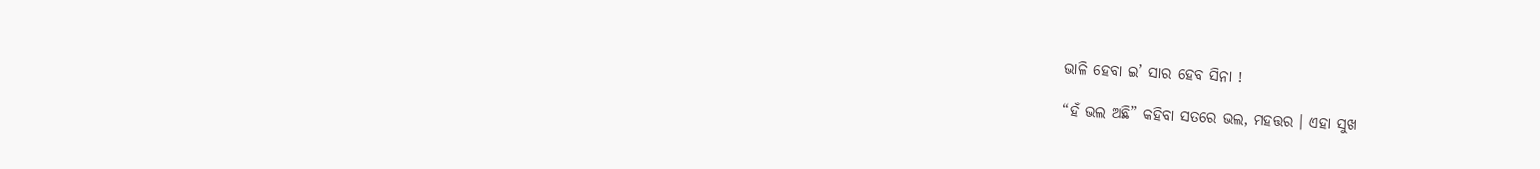ଭାଳି ହେବା ଇ’ ସାର ହେବ ସିନା !

“ହଁ ଭଲ ଅଛି” କହିବା ସତରେ ଭଲ, ମହତ୍ତର । ଏହା ସୁଖ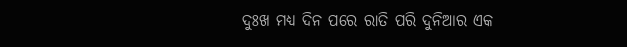ଦୁଃଖ ମଧ୍ୟ ଦିନ ପରେ ରାତି ପରି ଦୁନିଆର ଏକ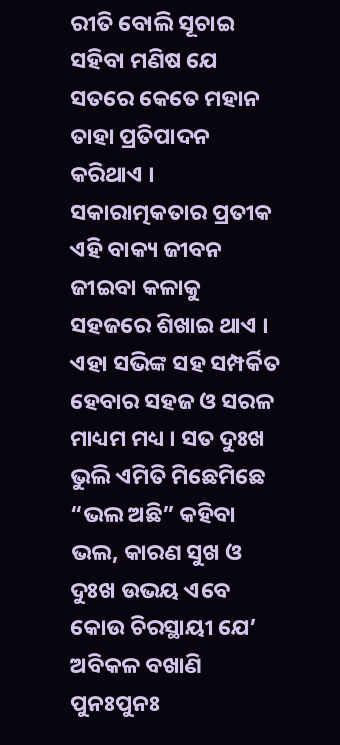ରୀତି ବୋଲି ସୂଚାଇ ସହିବା ମଣିଷ ଯେ ସତରେ କେତେ ମହାନ ତାହା ପ୍ରତିପାଦନ କରିଥାଏ । ସକାରାତ୍ମକତାର ପ୍ରତୀକ ଏହି ବାକ୍ୟ ଜୀବନ ଜୀଇବା କଳାକୁ ସହଜରେ ଶିଖାଇ ଥାଏ । ଏହା ସଭିଙ୍କ ସହ ସମ୍ପର୍କିତ ହେବାର ସହଜ ଓ ସରଳ ମାଧ୍ୟମ ମଧ୍ୟ । ସତ ଦୁଃଖ ଭୁଲି ଏମିତି ମିଛେମିଛେ “ଭଲ ଅଛି” କହିବା ଭଲ, କାରଣ ସୁଖ ଓ ଦୁଃଖ ଉଭୟ ଏବେ କୋଉ ଚିରସ୍ଥାୟୀ ଯେ’ ଅବିକଳ ବଖାଣି ପୁନଃପୁନଃ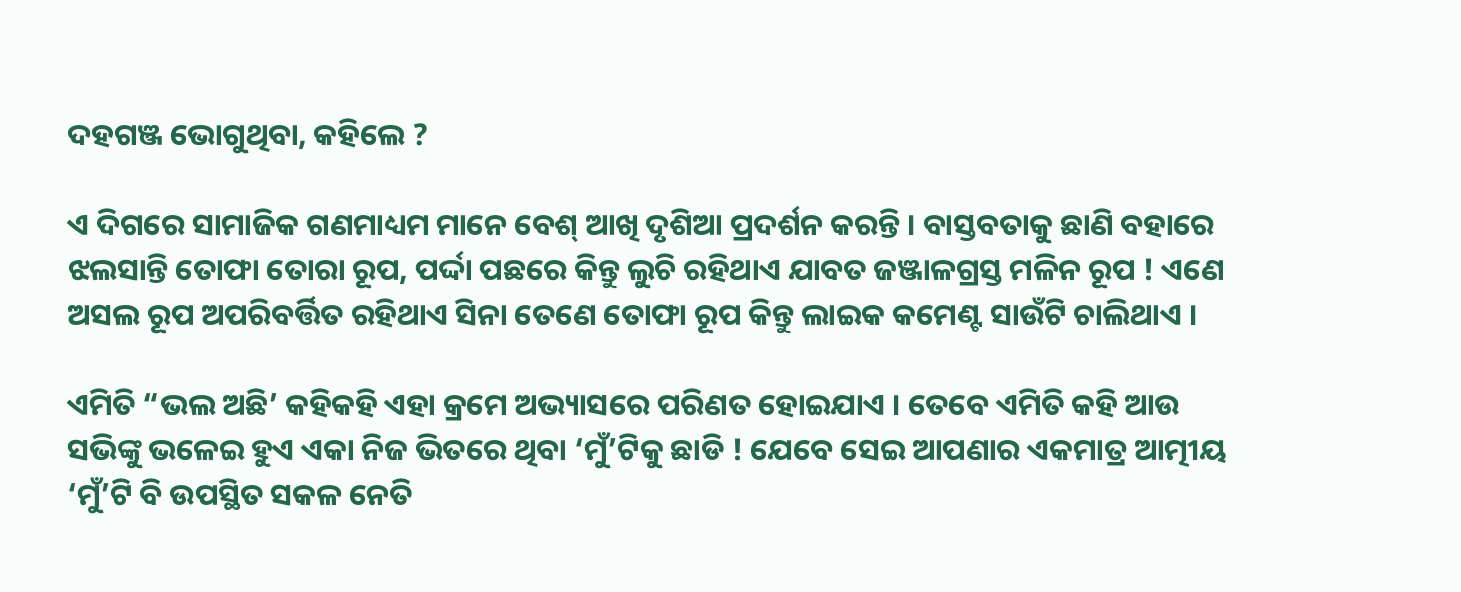ଦହଗଞ୍ଜ ଭୋଗୁଥିବା, କହିଲେ ?

ଏ ଦିଗରେ ସାମାଜିକ ଗଣମାଧ୍ୟମ ମାନେ ବେଶ୍ ଆଖି ଦୃଶିଆ ପ୍ରଦର୍ଶନ କରନ୍ତି । ବାସ୍ତବତାକୁ ଛାଣି ବହାରେ ଝଲସାନ୍ତି ତୋଫା ତୋରା ରୂପ, ପର୍ଦ୍ଦା ପଛରେ କିନ୍ତୁ ଲୁଚି ରହିଥାଏ ଯାବତ ଜଞ୍ଜାଳଗ୍ରସ୍ତ ମଳିନ ରୂପ ! ଏଣେ ଅସଲ ରୂପ ଅପରିବର୍ତ୍ତିତ ରହିଥାଏ ସିନା ତେଣେ ତୋଫା ରୂପ କିନ୍ତୁ ଲାଇକ କମେଣ୍ଟ ସାଉଁଟି ଚାଲିଥାଏ ।

ଏମିତି “ଭଲ ଅଛି’ କହିକହି ଏହା କ୍ରମେ ଅଭ୍ୟାସରେ ପରିଣତ ହୋଇଯାଏ । ତେବେ ଏମିତି କହି ଆଉ ସଭିଙ୍କୁ ଭଳେଇ ହୁଏ ଏକା ନିଜ ଭିତରେ ଥିବା ‘ମୁଁ’ଟିକୁ ଛାଡି ! ଯେବେ ସେଇ ଆପଣାର ଏକମାତ୍ର ଆତ୍ମୀୟ ‘ମୁଁ’ଟି ବି ଉପସ୍ଥିତ ସକଳ ନେତି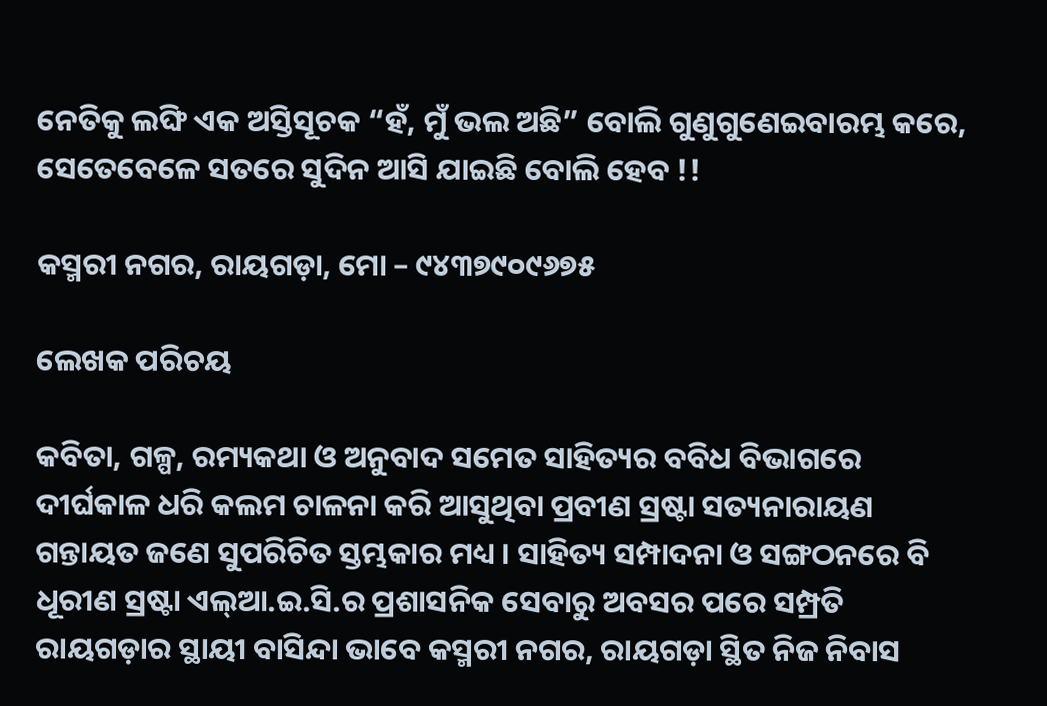ନେତିକୁ ଲଙ୍ଘି ଏକ ଅସ୍ତିସୂଚକ “ହଁ, ମୁଁ ଭଲ ଅଛି” ବୋଲି ଗୁଣୁଗୁଣେଇବାରମ୍ଭ କରେ, ସେତେବେଳେ ସତରେ ସୁଦିନ ଆସି ଯାଇଛି ବୋଲି ହେବ !!

କସ୍ମରୀ ନଗର, ରାୟଗଡ଼ା, ମୋ – ୯୪୩୭୯୦୯୬୭୫

ଲେଖକ ପରିଚୟ

କବିତା, ଗଳ୍ପ, ରମ୍ୟକଥା ଓ ଅନୁବାଦ ସମେତ ସାହିତ୍ୟର ବବିଧ ବିଭାଗରେ ଦୀର୍ଘକାଳ ଧରି କଲମ ଚାଳନା କରି ଆସୁଥିବା ପ୍ରବୀଣ ସ୍ରଷ୍ଟା ସତ୍ୟନାରାୟଣ ଗନ୍ତାୟତ ଜଣେ ସୁପରିଚିତ ସ୍ତମ୍ଭକାର ମଧ୍ୟ । ସାହିତ୍ୟ ସମ୍ପାଦନା ଓ ସଙ୍ଗଠନରେ ବି ଧୂରୀଣ ସ୍ରଷ୍ଟା ଏଲ୍ଆ.ଇ.ସି.ର ପ୍ରଶାସନିକ ସେବାରୁ ଅବସର ପରେ ସମ୍ପ୍ରତି ରାୟଗଡ଼ାର ସ୍ଥାୟୀ ବାସିନ୍ଦା ଭାବେ କସ୍ମରୀ ନଗର, ରାୟଗଡ଼ା ସ୍ଥିତ ନିଜ ନିବାସ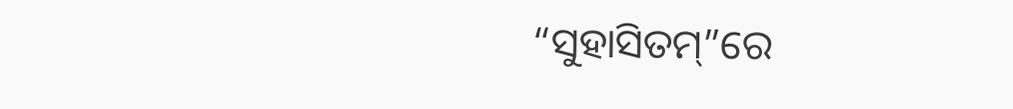“ସୁହାସିତମ୍”ରେ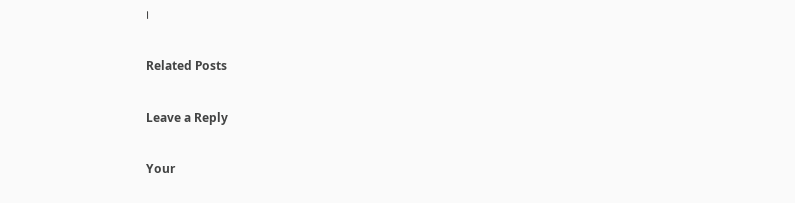।

Related Posts

Leave a Reply

Your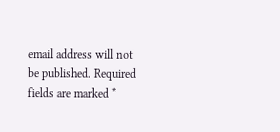email address will not be published. Required fields are marked *